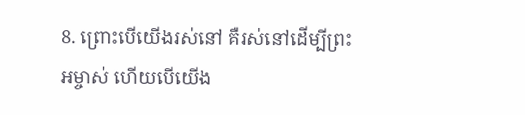8. ព្រោះបើយើងរស់នៅ គឺរស់នៅដើម្បីព្រះអម្ចាស់ ហើយបើយើង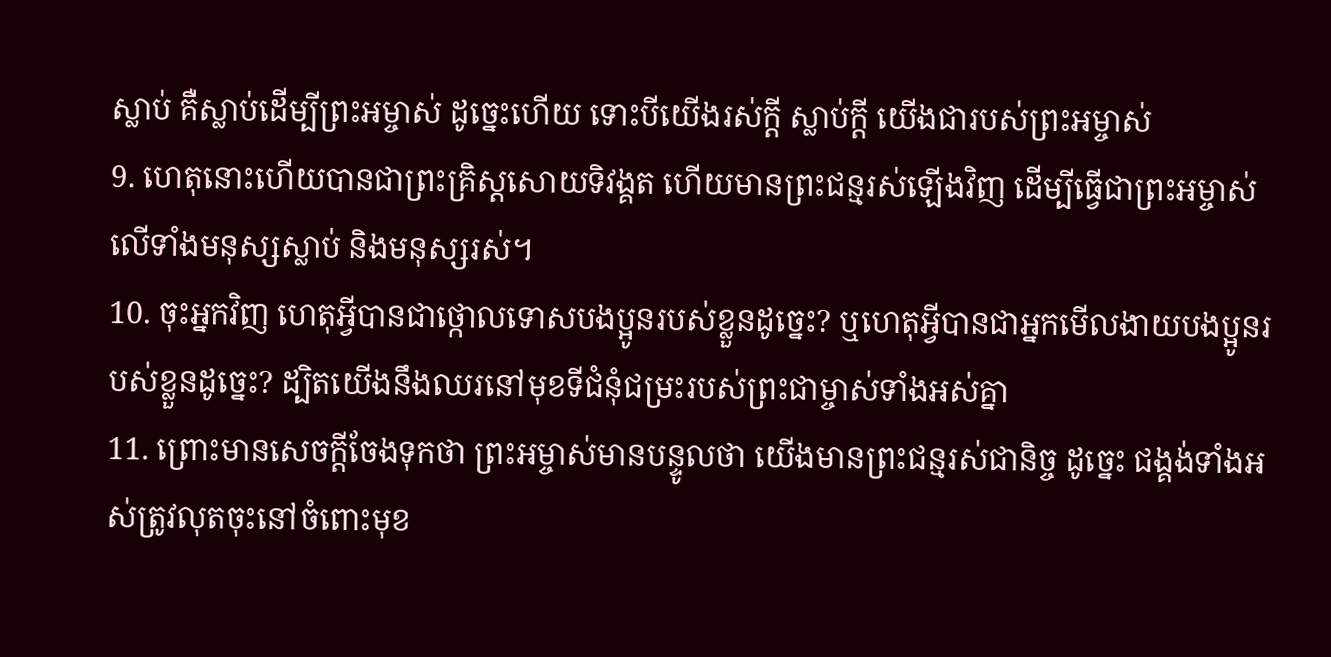ស្លាប់ គឺស្លាប់ដើម្បីព្រះអម្ចាស់ ដូច្នេះហើយ ទោះបីយើងរស់ក្ដី ស្លាប់ក្ដី យើងជារបស់ព្រះអម្ចាស់
9. ហេតុនោះហើយបានជាព្រះគ្រិស្ដសោយទិវង្គត ហើយមានព្រះជន្មរស់ឡើងវិញ ដើម្បីធ្វើជាព្រះអម្ចាស់លើទាំងមនុស្សស្លាប់ និងមនុស្សរស់។
10. ចុះអ្នកវិញ ហេតុអ្វីបានជាថ្កោលទោសបងប្អូនរបស់ខ្លួនដូច្នេះ? ឬហេតុអ្វីបានជាអ្នកមើលងាយបងប្អូនរបស់ខ្លួនដូច្នេះ? ដ្បិតយើងនឹងឈរនៅមុខទីជំនុំជម្រះរបស់ព្រះជាម្ចាស់ទាំងអស់គ្នា
11. ព្រោះមានសេចក្ដីចែងទុកថា ព្រះអម្ចាស់មានបន្ទូលថា យើងមានព្រះជន្មរស់ជានិច្ច ដូច្នេះ ជង្គង់ទាំងអស់ត្រូវលុតចុះនៅចំពោះមុខ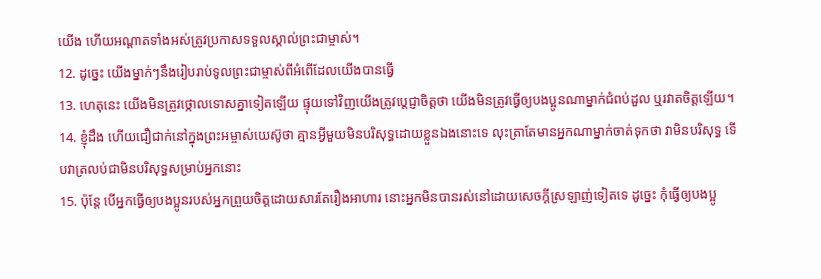យើង ហើយអណ្ដាតទាំងអស់ត្រូវប្រកាសទទួលស្គាល់ព្រះជាម្ចាស់។
12. ដូច្នេះ យើងម្នាក់ៗនឹងរៀបរាប់ទូលព្រះជាម្ចាស់ពីអំពើដែលយើងបានធ្វើ
13. ហេតុនេះ យើងមិនត្រូវថ្កោលទោសគ្នាទៀតឡើយ ផ្ទុយទៅវិញយើងត្រូវប្ដេជ្ញាចិត្ដថា យើងមិនត្រូវធ្វើឲ្យបងប្អូនណាម្នាក់ជំពប់ដួល ឬរវាតចិត្ដឡើយ។
14. ខ្ញុំដឹង ហើយជឿជាក់នៅក្នុងព្រះអម្ចាស់យេស៊ូថា គ្មានអ្វីមួយមិនបរិសុទ្ធដោយខ្លួនឯងនោះទេ លុះត្រាតែមានអ្នកណាម្នាក់ចាត់ទុកថា វាមិនបរិសុទ្ធ ទើបវាត្រលប់ជាមិនបរិសុទ្ធសម្រាប់អ្នកនោះ
15. ប៉ុន្ដែ បើអ្នកធ្វើឲ្យបងប្អូនរបស់អ្នកព្រួយចិត្ដដោយសារតែរឿងអាហារ នោះអ្នកមិនបានរស់នៅដោយសេចក្ដីស្រឡាញ់ទៀតទេ ដូច្នេះ កុំធ្វើឲ្យបងប្អូ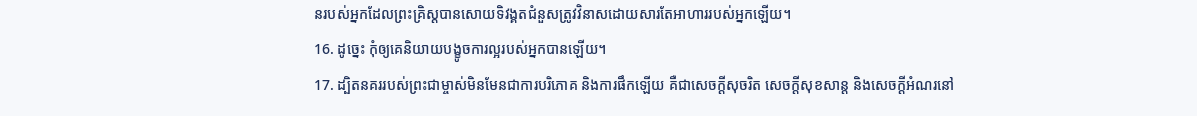នរបស់អ្នកដែលព្រះគ្រិស្ដបានសោយទិវង្គតជំនួសត្រូវវិនាសដោយសារតែអាហាររបស់អ្នកឡើយ។
16. ដូច្នេះ កុំឲ្យគេនិយាយបង្ខូចការល្អរបស់អ្នកបានឡើយ។
17. ដ្បិតនគររបស់ព្រះជាម្ចាស់មិនមែនជាការបរិភោគ និងការផឹកឡើយ គឺជាសេចក្ដីសុចរិត សេចក្ដីសុខសាន្ត និងសេចក្ដីអំណរនៅ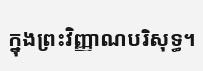ក្នុងព្រះវិញ្ញាណបរិសុទ្ធ។